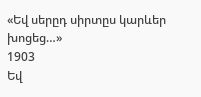«Եվ սերըդ սիրտըս կարևեր խոցեց…»
1903
Եվ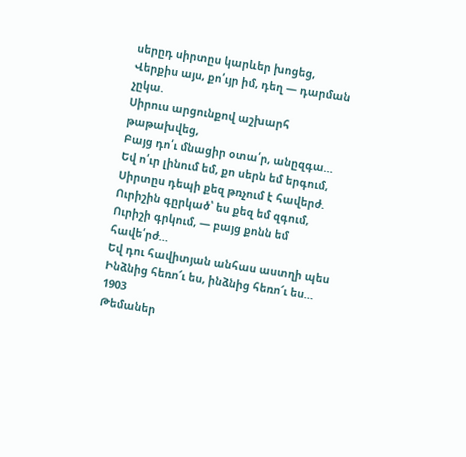սերըդ սիրտըս կարևեր խոցեց,
Վերքիս այս, քո՛ւյր իմ, դեղ — դարման չըկա.
Սիրուս արցունքով աշխարհ թաթախվեց,
Բայց դո՛ւ մնացիր օտա՛ր, անըզգա…
Եվ ո՛ւր լինում եմ, քո սերն եմ երգում,
Սիրտըս դեպի քեզ թռչում է հավերժ.
Ուրիշին գըրկած՝ ես քեզ եմ զգում,
Ուրիշի գրկում, — բայց քոնն եմ հավե՛րժ…
Եվ դու հավիտյան անհաս աստղի պես
Ինձնից հեռո՜ւ ես, ինձնից հեռո՜ւ ես…
1903
Թեմաներ